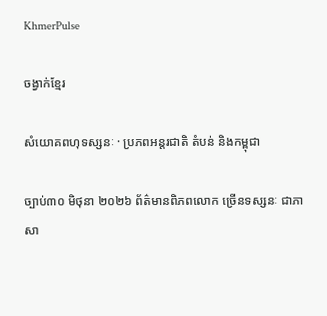KhmerPulse

ចង្វាក់ខ្មែរ

សំយោគពហុទស្សនៈ · ប្រភពអន្តរជាតិ តំបន់ និងកម្ពុជា

ច្បាប់៣០ មិថុនា ២០២៦ ព័ត៌មានពិភពលោក ច្រើនទស្សនៈ ជាភាសា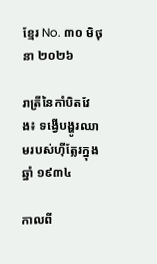ខ្មែរ No. ៣០ មិថុនា ២០២៦

រាត្រីនៃកាំបិតវែង៖ ទង្វើបង្ហូរឈាមរបស់ហ៊ីត្លែរក្នុងឆ្នាំ ១៩៣៤

កាលពី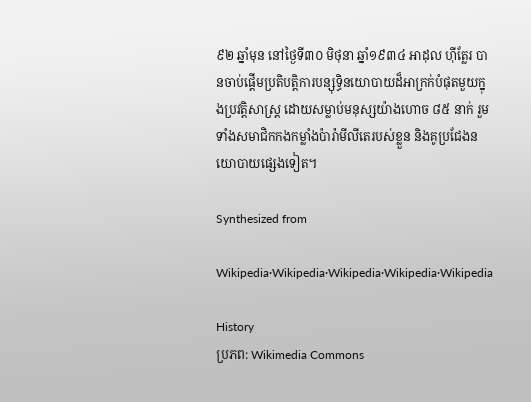៩២ ឆ្នាំមុន នៅថ្ងៃទី៣០ មិថុនា ឆ្នាំ១៩៣៤ អាដុល ហ៊ីត្លែរ បានចាប់ផ្តើមប្រតិបត្តិការបន្សុទ្ធិនយោបាយដ៏អាក្រក់បំផុតមួយក្នុងប្រវត្តិសាស្ត្រ ដោយសម្លាប់មនុស្សយ៉ាងហោច ៨៥ នាក់ រួមទាំងសមាជិកកងកម្លាំងប៉ារ៉ាមីលីតេរបស់ខ្លួន និងគូប្រជែងនយោបាយផ្សេងទៀត។

Synthesized from

Wikipedia·Wikipedia·Wikipedia·Wikipedia·Wikipedia

History
ប្រភព: Wikimedia Commons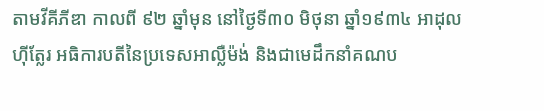តាមវីគីភីឌា កាលពី ៩២ ឆ្នាំមុន នៅថ្ងៃទី៣០ មិថុនា ឆ្នាំ១៩៣៤ អាដុល ហ៊ីត្លែរ អធិការបតីនៃប្រទេសអាល្លឺម៉ង់ និងជាមេដឹកនាំគណប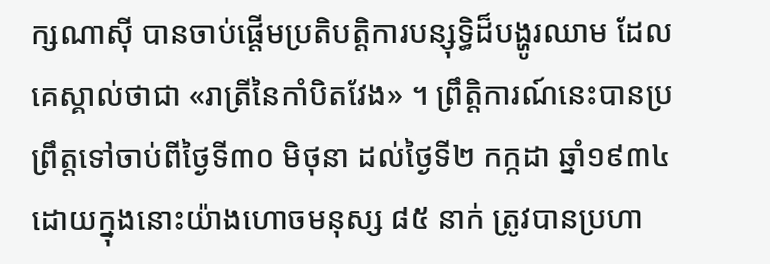ក្សណាស៊ី បានចាប់ផ្តើមប្រតិបត្តិការបន្សុទ្ធិដ៏បង្ហូរឈាម ដែលគេស្គាល់ថាជា «រាត្រីនៃកាំបិតវែង» ។ ព្រឹត្តិការណ៍នេះបានប្រព្រឹត្តទៅចាប់ពីថ្ងៃទី៣០ មិថុនា ដល់ថ្ងៃទី២ កក្កដា ឆ្នាំ១៩៣៤ ដោយក្នុងនោះយ៉ាងហោចមនុស្ស ៨៥ នាក់ ត្រូវបានប្រហា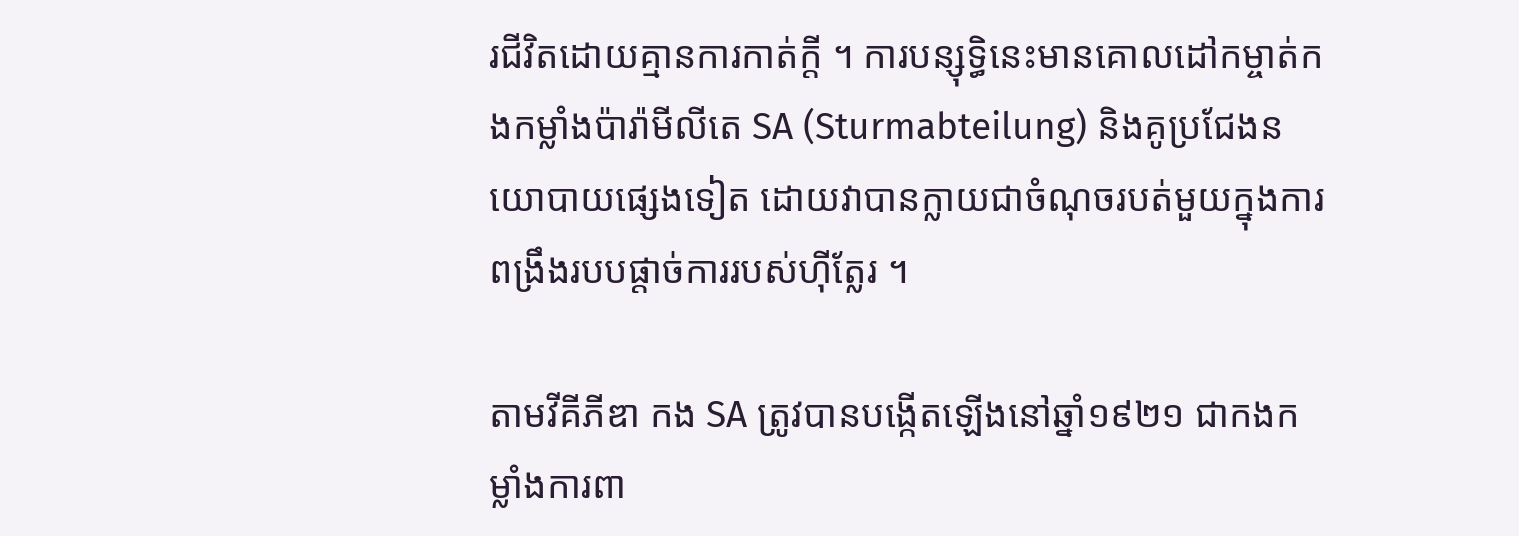រជីវិតដោយគ្មានការកាត់ក្តី ។ ការបន្សុទ្ធិនេះមានគោលដៅកម្ចាត់កងកម្លាំងប៉ារ៉ាមីលីតេ SA (Sturmabteilung) និងគូប្រជែងនយោបាយផ្សេងទៀត ដោយវាបានក្លាយជាចំណុចរបត់មួយក្នុងការពង្រឹងរបបផ្តាច់ការរបស់ហ៊ីត្លែរ ។

តាមវីគីភីឌា កង SA ត្រូវបានបង្កើតឡើងនៅឆ្នាំ១៩២១ ជាកងកម្លាំងការពា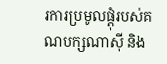រការប្រមូលផ្តុំរបស់គណបក្សណាស៊ី និង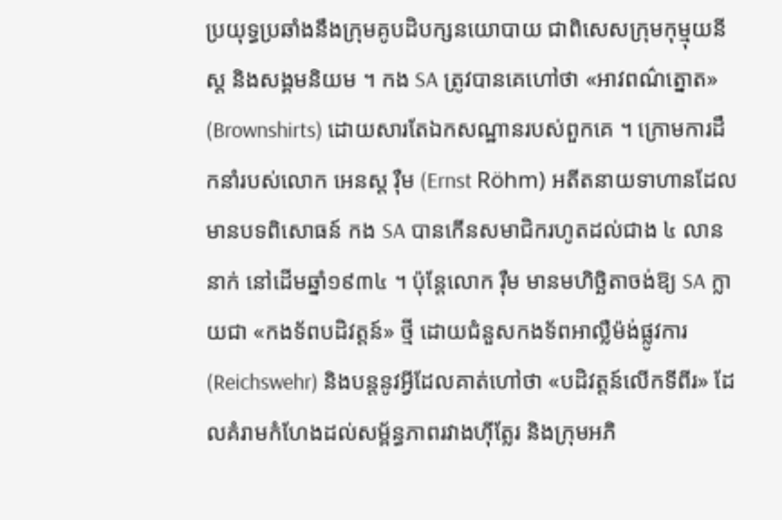ប្រយុទ្ធប្រឆាំងនឹងក្រុមគូបដិបក្សនយោបាយ ជាពិសេសក្រុមកុម្មុយនីស្ត និងសង្គមនិយម ។ កង SA ត្រូវបានគេហៅថា «អាវពណ៌ត្នោត» (Brownshirts) ដោយសារតែឯកសណ្ឋានរបស់ពួកគេ ។ ក្រោមការដឹកនាំរបស់លោក អេនស្ត រ៉ឺម (Ernst Röhm) អតីតនាយទាហានដែលមានបទពិសោធន៍ កង SA បានកើនសមាជិករហូតដល់ជាង ៤ លាននាក់ នៅដើមឆ្នាំ១៩៣៤ ។ ប៉ុន្តែលោក រ៉ឺម មានមហិច្ឆិតាចង់ឱ្យ SA ក្លាយជា «កងទ័ពបដិវត្តន៍» ថ្មី ដោយជំនួសកងទ័ពអាល្លឺម៉ង់ផ្លូវការ (Reichswehr) និងបន្តនូវអ្វីដែលគាត់ហៅថា «បដិវត្តន៍លើកទីពីរ» ដែលគំរាមកំហែងដល់សម្ព័ន្ធភាពរវាងហ៊ីត្លែរ និងក្រុមអភិ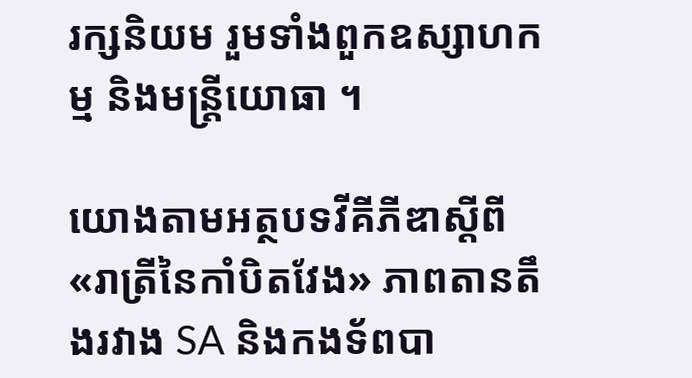រក្សនិយម រួមទាំងពួកឧស្សាហកម្ម និងមន្ត្រីយោធា ។

យោងតាមអត្ថបទវីគីភីឌាស្តីពី «រាត្រីនៃកាំបិតវែង» ភាពតានតឹងរវាង SA និងកងទ័ពបា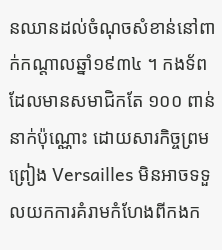នឈានដល់ចំណុចសំខាន់នៅពាក់កណ្តាលឆ្នាំ១៩៣៤ ។ កងទ័ព ដែលមានសមាជិកតែ ១០០ ពាន់នាក់ប៉ុណ្ណោះ ដោយសារកិច្ចព្រមព្រៀង Versailles មិនអាចទទួលយកការគំរាមកំហែងពីកងក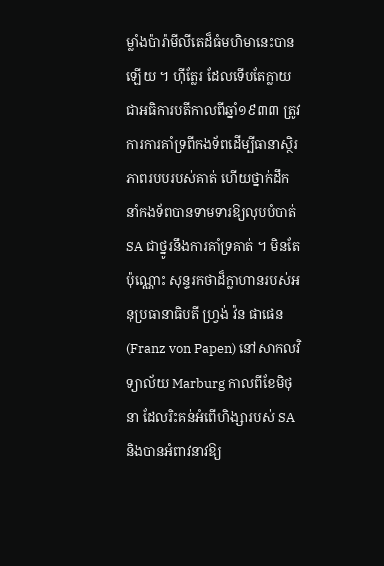ម្លាំងប៉ារ៉ាមីលីតេដ៏ធំមហិមានេះបានឡើយ ។ ហ៊ីត្លែរ ដែលទើបតែក្លាយជាអធិការបតីកាលពីឆ្នាំ១៩៣៣ ត្រូវការការគាំទ្រពីកងទ័ពដើម្បីធានាស្ថិរភាពរបបរបស់គាត់ ហើយថ្នាក់ដឹកនាំកងទ័ពបានទាមទារឱ្យលុបបំបាត់ SA ជាថ្នូរនឹងការគាំទ្រគាត់ ។ មិនតែប៉ុណ្ណោះ សុន្ទរកថាដ៏ក្លាហានរបស់អនុប្រធានាធិបតី ហ្វ្រង់ វ៉ន ផាផេន (Franz von Papen) នៅសាកលវិទ្យាល័យ Marburg កាលពីខែមិថុនា ដែលរិះគន់អំពើហិង្សារបស់ SA និងបានអំពាវនាវឱ្យ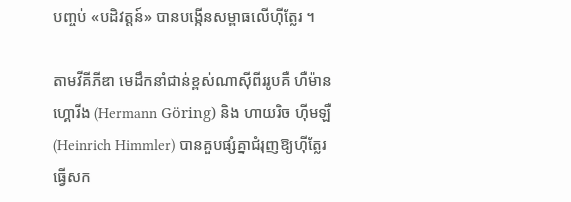បញ្ចប់ «បដិវត្តន៍» បានបង្កើនសម្ពាធលើហ៊ីត្លែរ ។

តាមវីគីភីឌា មេដឹកនាំជាន់ខ្ពស់ណាស៊ីពីររូបគឺ ហឺម៉ាន ហ្គោរីង (Hermann Göring) និង ហាយរិច ហ៊ីមឡឺ (Heinrich Himmler) បានគួបផ្សំគ្នាជំរុញឱ្យហ៊ីត្លែរធ្វើសក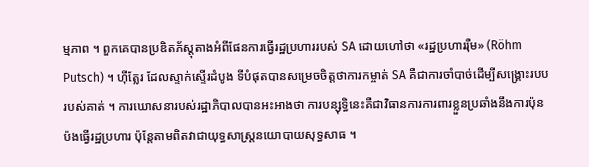ម្មភាព ។ ពួកគេបានប្រឌិតភ័ស្តុតាងអំពីផែនការធ្វើរដ្ឋប្រហាររបស់ SA ដោយហៅថា «រដ្ឋប្រហាររ៉ឺម» (Röhm Putsch) ។ ហ៊ីត្លែរ ដែលស្ទាក់ស្ទើរដំបូង ទីបំផុតបានសម្រេចចិត្តថាការកម្ចាត់ SA គឺជាការចាំបាច់ដើម្បីសង្រ្គោះរបបរបស់គាត់ ។ ការឃោសនារបស់រដ្ឋាភិបាលបានអះអាងថា ការបន្សុទ្ធិនេះគឺជាវិធានការការពារខ្លួនប្រឆាំងនឹងការប៉ុនប៉ងធ្វើរដ្ឋប្រហារ ប៉ុន្តែតាមពិតវាជាយុទ្ធសាស្ត្រនយោបាយសុទ្ធសាធ ។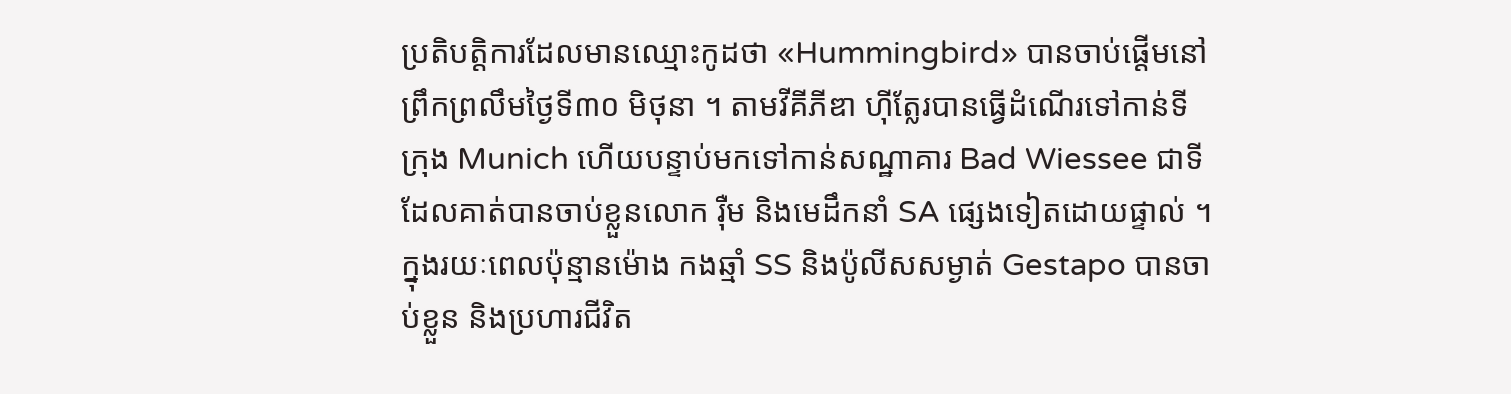ប្រតិបត្តិការដែលមានឈ្មោះកូដថា «Hummingbird» បានចាប់ផ្តើមនៅព្រឹកព្រលឹមថ្ងៃទី៣០ មិថុនា ។ តាមវីគីភីឌា ហ៊ីត្លែរបានធ្វើដំណើរទៅកាន់ទីក្រុង Munich ហើយបន្ទាប់មកទៅកាន់សណ្ឋាគារ Bad Wiessee ជាទីដែលគាត់បានចាប់ខ្លួនលោក រ៉ឺម និងមេដឹកនាំ SA ផ្សេងទៀតដោយផ្ទាល់ ។ ក្នុងរយៈពេលប៉ុន្មានម៉ោង កងឆ្មាំ SS និងប៉ូលីសសម្ងាត់ Gestapo បានចាប់ខ្លួន និងប្រហារជីវិត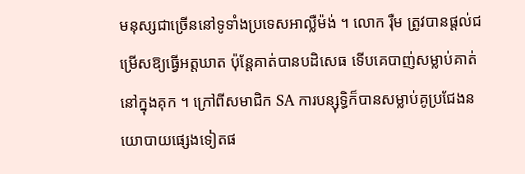មនុស្សជាច្រើននៅទូទាំងប្រទេសអាល្លឺម៉ង់ ។ លោក រ៉ឺម ត្រូវបានផ្តល់ជម្រើសឱ្យធ្វើអត្តឃាត ប៉ុន្តែគាត់បានបដិសេធ ទើបគេបាញ់សម្លាប់គាត់នៅក្នុងគុក ។ ក្រៅពីសមាជិក SA ការបន្សុទ្ធិក៏បានសម្លាប់គូប្រជែងនយោបាយផ្សេងទៀតផ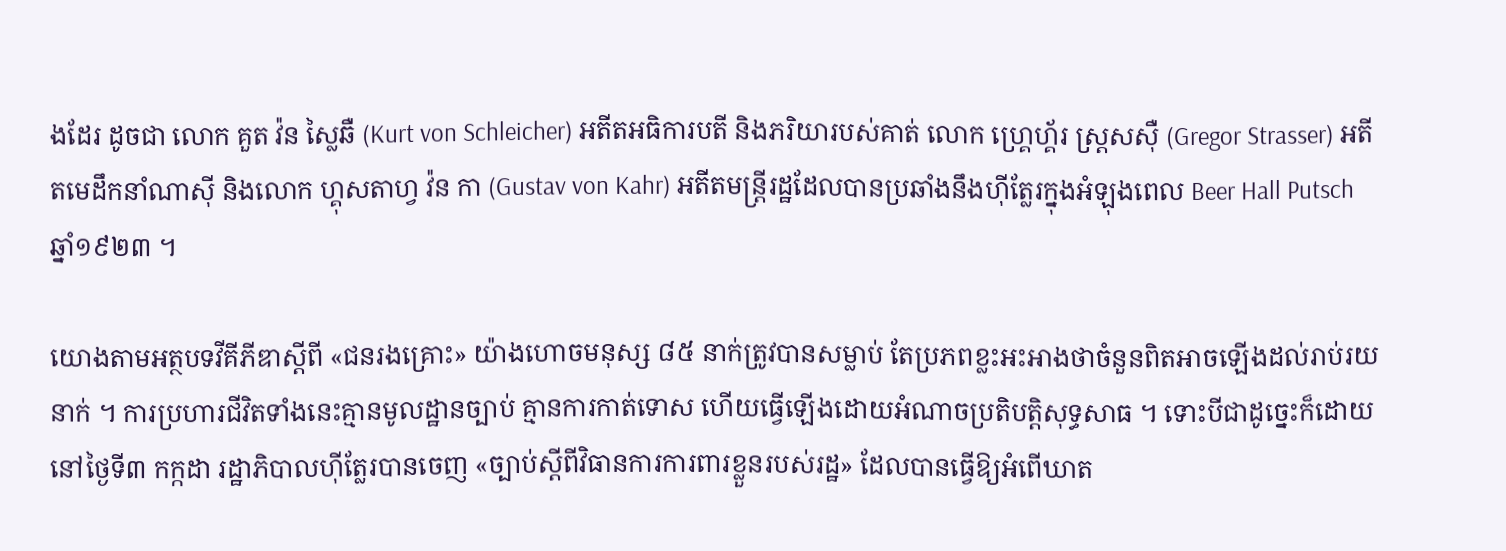ងដែរ ដូចជា លោក គួត វ៉ន ស្លៃឆឺ (Kurt von Schleicher) អតីតអធិការបតី និងភរិយារបស់គាត់ លោក ហ្គ្រេហ្គ័រ ស្ត្រសស៊ឺ (Gregor Strasser) អតីតមេដឹកនាំណាស៊ី និងលោក ហ្គុសតាហ្វ វ៉ន កា (Gustav von Kahr) អតីតមន្ត្រីរដ្ឋដែលបានប្រឆាំងនឹងហ៊ីត្លែរក្នុងអំឡុងពេល Beer Hall Putsch ឆ្នាំ១៩២៣ ។

យោងតាមអត្ថបទវីគីភីឌាស្តីពី «ជនរងគ្រោះ» យ៉ាងហោចមនុស្ស ៨៥ នាក់ត្រូវបានសម្លាប់ តែប្រភពខ្លះអះអាងថាចំនួនពិតអាចឡើងដល់រាប់រយនាក់ ។ ការប្រហារជីវិតទាំងនេះគ្មានមូលដ្ឋានច្បាប់ គ្មានការកាត់ទោស ហើយធ្វើឡើងដោយអំណាចប្រតិបត្តិសុទ្ធសាធ ។ ទោះបីជាដូច្នេះក៏ដោយ នៅថ្ងៃទី៣ កក្កដា រដ្ឋាភិបាលហ៊ីត្លែរបានចេញ «ច្បាប់ស្តីពីវិធានការការពារខ្លួនរបស់រដ្ឋ» ដែលបានធ្វើឱ្យអំពើឃាត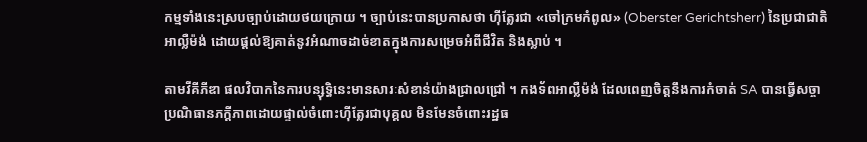កម្មទាំងនេះស្របច្បាប់ដោយថយក្រោយ ។ ច្បាប់នេះបានប្រកាសថា ហ៊ីត្លែរជា «ចៅក្រមកំពូល» (Oberster Gerichtsherr) នៃប្រជាជាតិអាល្លឺម៉ង់ ដោយផ្តល់ឱ្យគាត់នូវអំណាចដាច់ខាតក្នុងការសម្រេចអំពីជីវិត និងស្លាប់ ។

តាមវីគីភីឌា ផលវិបាកនៃការបន្សុទ្ធិនេះមានសារៈសំខាន់យ៉ាងជ្រាលជ្រៅ ។ កងទ័ពអាល្លឺម៉ង់ ដែលពេញចិត្តនឹងការកំចាត់ SA បានធ្វើសច្ចាប្រណិធានភក្តីភាពដោយផ្ទាល់ចំពោះហ៊ីត្លែរជាបុគ្គល មិនមែនចំពោះរដ្ឋធ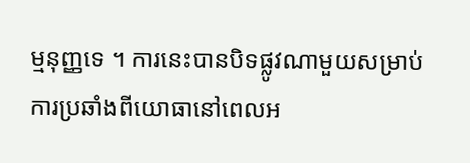ម្មនុញ្ញទេ ។ ការនេះបានបិទផ្លូវណាមួយសម្រាប់ការប្រឆាំងពីយោធានៅពេលអ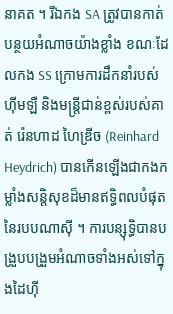នាគត ។ រីឯកង SA ត្រូវបានកាត់បន្ថយអំណាចយ៉ាងខ្លាំង ខណៈដែលកង SS ក្រោមការដឹកនាំរបស់ហ៊ីមឡឺ និងមន្ត្រីជាន់ខ្ពស់របស់គាត់ រ៉េនហាដ ហៃឌ្រីច (Reinhard Heydrich) បានកើនឡើងជាកងកម្លាំងសន្តិសុខដ៏មានឥទ្ធិពលបំផុតនៃរបបណាស៊ី ។ ការបន្សុទ្ធិបានបង្រួបបង្រួមអំណាចទាំងអស់ទៅក្នុងដៃហ៊ី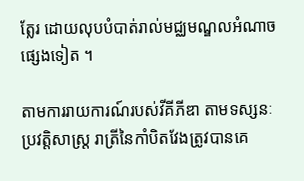ត្លែរ ដោយលុបបំបាត់រាល់មជ្ឈមណ្ឌលអំណាចផ្សេងទៀត ។

តាមការរាយការណ៍របស់វីគីភីឌា តាមទស្សនៈប្រវត្តិសាស្ត្រ រាត្រីនៃកាំបិតវែងត្រូវបានគេ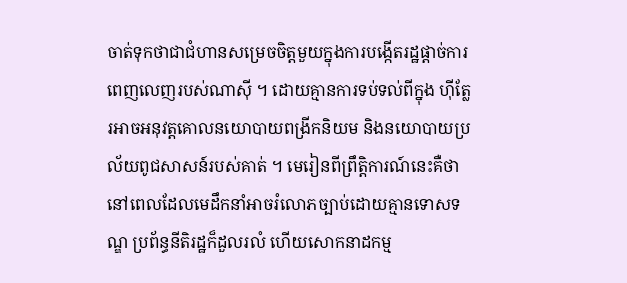ចាត់ទុកថាជាជំហានសម្រេចចិត្តមួយក្នុងការបង្កើតរដ្ឋផ្តាច់ការពេញលេញរបស់ណាស៊ី ។ ដោយគ្មានការទប់ទល់ពីក្នុង ហ៊ីត្លែរអាចអនុវត្តគោលនយោបាយពង្រីកនិយម និងនយោបាយប្រល័យពូជសាសន៍របស់គាត់ ។ មេរៀនពីព្រឹត្តិការណ៍នេះគឺថា នៅពេលដែលមេដឹកនាំអាចរំលោភច្បាប់ដោយគ្មានទោសទណ្ឌ ប្រព័ន្ធនីតិរដ្ឋក៏ដួលរលំ ហើយសោកនាដកម្ម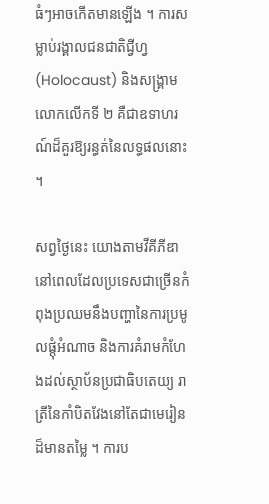ធំៗអាចកើតមានឡើង ។ ការសម្លាប់រង្គាលជនជាតិជ្វីហ្វ (Holocaust) និងសង្គ្រាមលោកលើកទី ២ គឺជាឧទាហរណ៍ដ៏គួរឱ្យរន្ធត់នៃលទ្ធផលនោះ ។

សព្វថ្ងៃនេះ យោងតាមវីគីភីឌា នៅពេលដែលប្រទេសជាច្រើនកំពុងប្រឈមនឹងបញ្ហានៃការប្រមូលផ្តុំអំណាច និងការគំរាមកំហែងដល់ស្ថាប័នប្រជាធិបតេយ្យ រាត្រីនៃកាំបិតវែងនៅតែជាមេរៀនដ៏មានតម្លៃ ។ ការប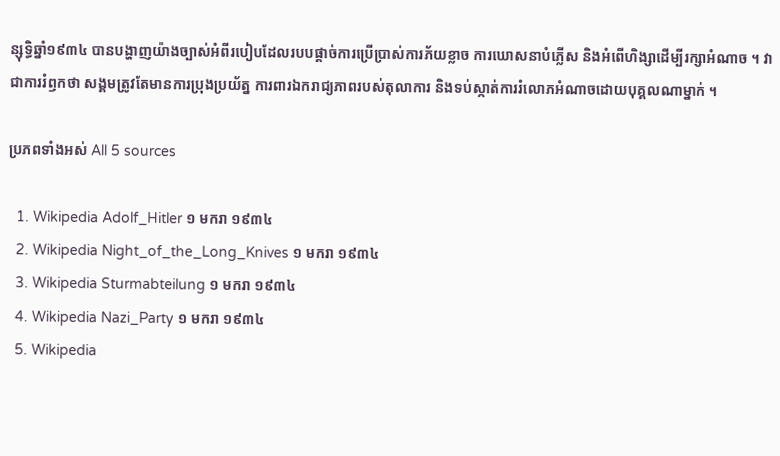ន្សុទ្ធិឆ្នាំ១៩៣៤ បានបង្ហាញយ៉ាងច្បាស់អំពីរបៀបដែលរបបផ្តាច់ការប្រើប្រាស់ការភ័យខ្លាច ការឃោសនាបំភ្លើស និងអំពើហិង្សាដើម្បីរក្សាអំណាច ។ វាជាការរំឭកថា សង្គមត្រូវតែមានការប្រុងប្រយ័ត្ន ការពារឯករាជ្យភាពរបស់តុលាការ និងទប់ស្កាត់ការរំលោភអំណាចដោយបុគ្គលណាម្នាក់ ។

ប្រភពទាំងអស់ All 5 sources

  1. Wikipedia Adolf_Hitler ១ មករា ១៩៣៤
  2. Wikipedia Night_of_the_Long_Knives ១ មករា ១៩៣៤
  3. Wikipedia Sturmabteilung ១ មករា ១៩៣៤
  4. Wikipedia Nazi_Party ១ មករា ១៩៣៤
  5. Wikipedia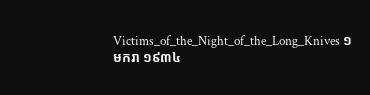Victims_of_the_Night_of_the_Long_Knives ១ មករា ១៩៣៤